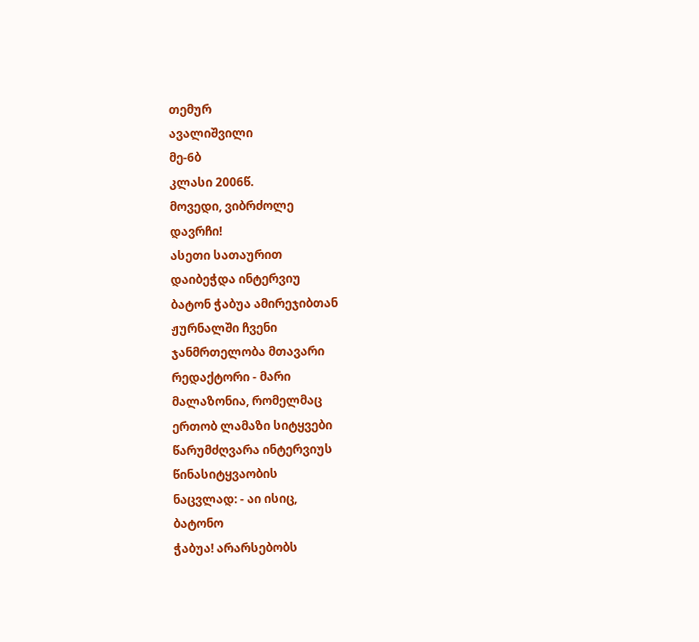თემურ
ავალიშვილი
მე-6ბ
კლასი 2006წ.
მოვედი, ვიბრძოლე
დავრჩი!
ასეთი სათაურით
დაიბეჭდა ინტერვიუ
ბატონ ჭაბუა ამირეჯიბთან
ჟურნალში ჩვენი
ჯანმრთელობა მთავარი
რედაქტორი - მარი
მალაზონია, რომელმაც
ერთობ ლამაზი სიტყვები
წარუმძღვარა ინტერვიუს
წინასიტყვაობის
ნაცვლად: - აი ისიც,
ბატონო
ჭაბუა! არარსებობს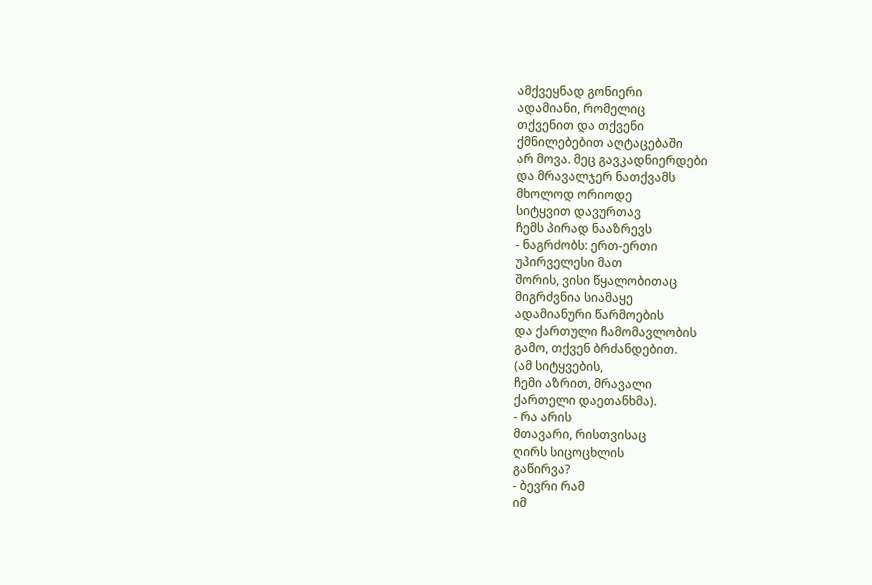ამქვეყნად გონიერი
ადამიანი, რომელიც
თქვენით და თქვენი
ქმნილებებით აღტაცებაში
არ მოვა. მეც გავკადნიერდები
და მრავალჯერ ნათქვამს
მხოლოდ ორიოდე
სიტყვით დავურთავ
ჩემს პირად ნააზრევს
- ნაგრძობს: ერთ-ერთი
უპირველესი მათ
შორის, ვისი წყალობითაც
მიგრძვნია სიამაყე
ადამიანური წარმოების
და ქართული ჩამომავლობის
გამო, თქვენ ბრძანდებით.
(ამ სიტყვების,
ჩემი აზრით, მრავალი
ქართელი დაეთანხმა).
- რა არის
მთავარი, რისთვისაც
ღირს სიცოცხლის
გაწირვა?
- ბევრი რამ
იმ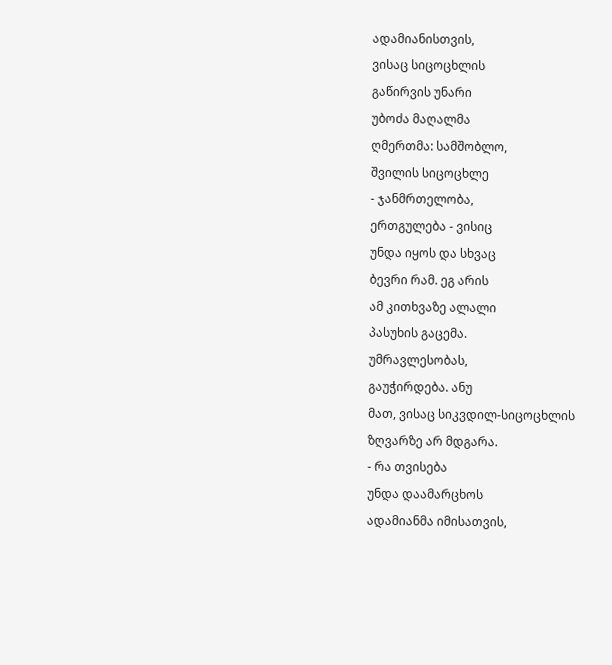ადამიანისთვის,
ვისაც სიცოცხლის
გაწირვის უნარი
უბოძა მაღალმა
ღმერთმა: სამშობლო,
შვილის სიცოცხლე
- ჯანმრთელობა,
ერთგულება - ვისიც
უნდა იყოს და სხვაც
ბევრი რამ. ეგ არის
ამ კითხვაზე ალალი
პასუხის გაცემა.
უმრავლესობას,
გაუჭირდება. ანუ
მათ, ვისაც სიკვდილ-სიცოცხლის
ზღვარზე არ მდგარა.
- რა თვისება
უნდა დაამარცხოს
ადამიანმა იმისათვის,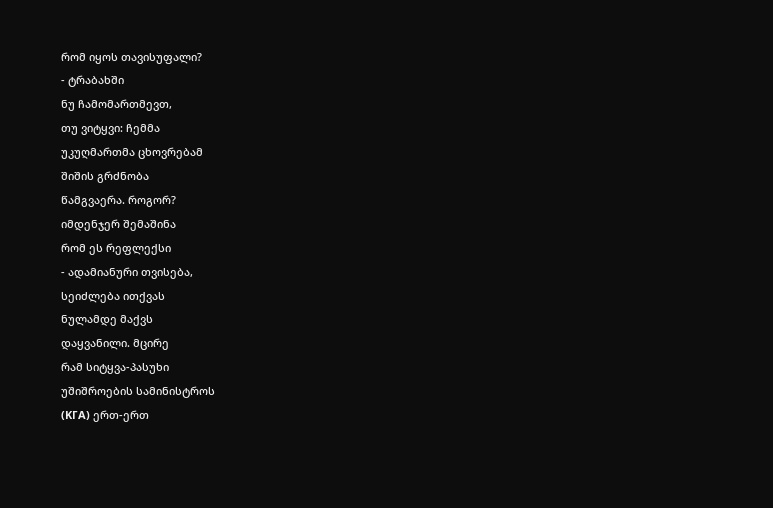რომ იყოს თავისუფალი?
- ტრაბახში
ნუ ჩამომართმევთ,
თუ ვიტყვი: ჩემმა
უკუღმართმა ცხოვრებამ
შიშის გრძნობა
წამგვაერა. როგორ?
იმდენჯერ შემაშინა
რომ ეს რეფლექსი
- ადამიანური თვისება,
სეიძლება ითქვას
ნულამდე მაქვს
დაყვანილი. მცირე
რამ სიტყვა-პასუხი
უშიშროების სამინისტროს
(ΚΓΑ) ერთ-ერთ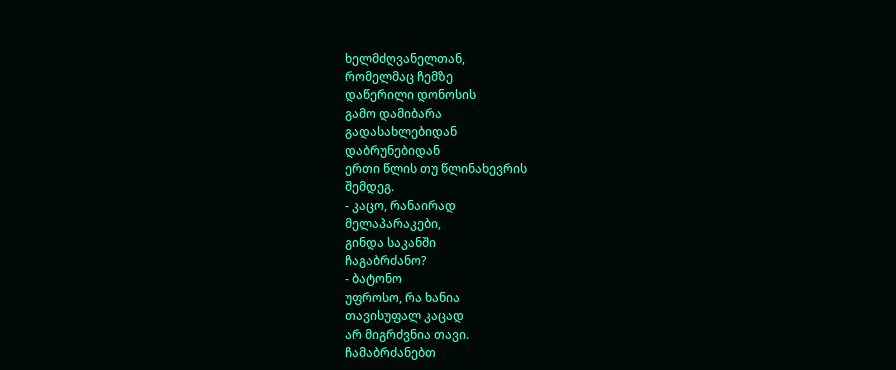ხელმძღვანელთან,
რომელმაც ჩემზე
დაწერილი დონოსის
გამო დამიბარა
გადასახლებიდან
დაბრუნებიდან
ერთი წლის თუ წლინახევრის
შემდეგ.
- კაცო, რანაირად
მელაპარაკები,
გინდა საკანში
ჩაგაბრძანო?
- ბატონო
უფროსო, რა ხანია
თავისუფალ კაცად
არ მიგრძვნია თავი.
ჩამაბრძანებთ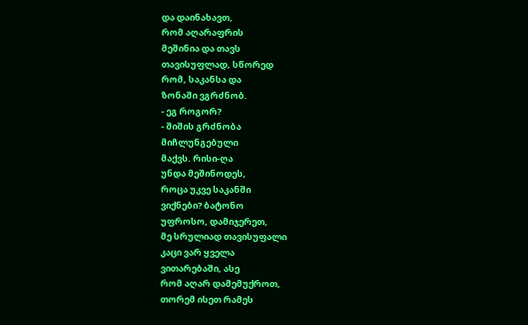და დაინახავთ,
რომ აღარაფრის
მეშინია და თავს
თავისუფლად, სწორედ
რომ, საკანსა და
ზონაში ვგრძნობ.
- ეგ როგორ?
- შიშის გრძნობა
მიჩლუნგებული
მაქვს. რისი-ღა
უნდა მეშინოდეს,
როცა უკვე საკანში
ვიქნები? ბატონო
უფროსო, დამიჯერეთ,
მე სრულიად თავისუფალი
კაცი ვარ ყველა
ვითარებაში, ასე
რომ აღარ დამემუქროთ,
თორემ ისეთ რამეს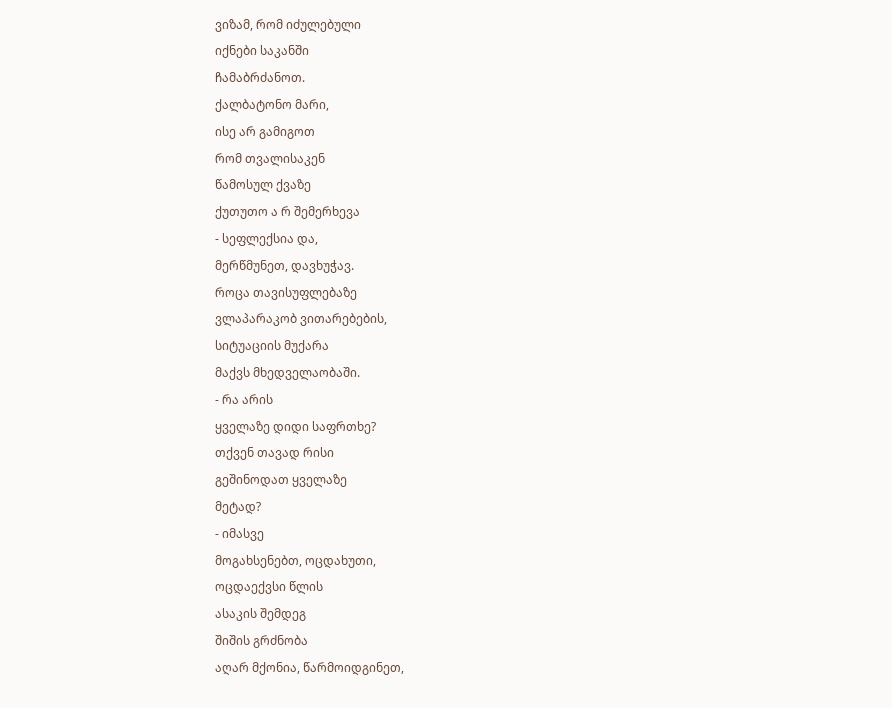ვიზამ, რომ იძულებული
იქნები საკანში
ჩამაბრძანოთ.
ქალბატონო მარი,
ისე არ გამიგოთ
რომ თვალისაკენ
წამოსულ ქვაზე
ქუთუთო ა რ შემერხევა
- სეფლექსია და,
მერწმუნეთ, დავხუჭავ.
როცა თავისუფლებაზე
ვლაპარაკობ ვითარებების,
სიტუაციის მუქარა
მაქვს მხედველაობაში.
- რა არის
ყველაზე დიდი საფრთხე?
თქვენ თავად რისი
გეშინოდათ ყველაზე
მეტად?
- იმასვე
მოგახსენებთ, ოცდახუთი,
ოცდაექვსი წლის
ასაკის შემდეგ
შიშის გრძნობა
აღარ მქონია, წარმოიდგინეთ,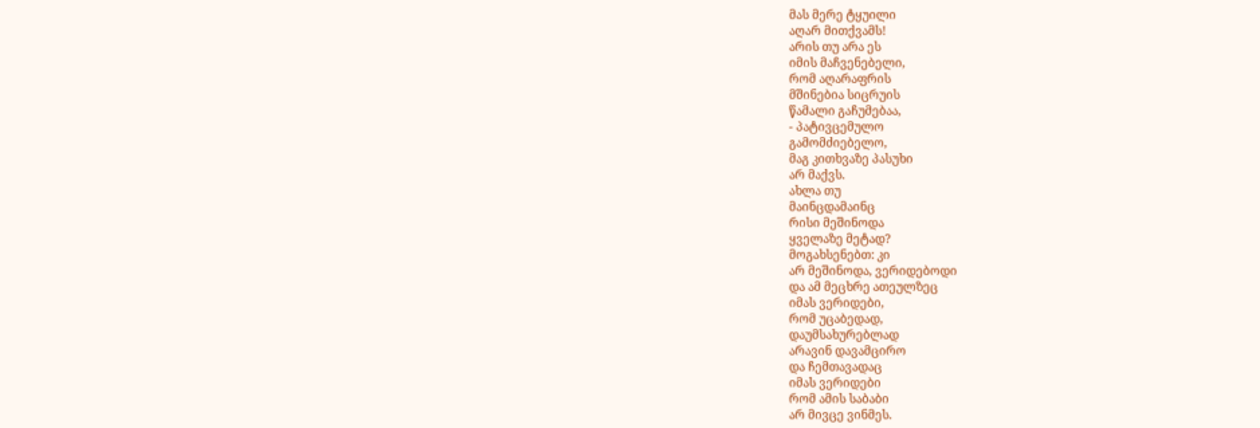მას მერე ტყუილი
აღარ მითქვამს!
არის თუ არა ეს
იმის მაჩვენებელი,
რომ აღარაფრის
მშინებია სიცრუის
წამალი გაჩუმებაა,
- პატივცემულო
გამომძიებელო,
მაგ კითხვაზე პასუხი
არ მაქვს.
ახლა თუ
მაინცდამაინც
რისი მეშინოდა
ყველაზე მეტად?
მოგახსენებთ: კი
არ მეშინოდა, ვერიდებოდი
და ამ მეცხრე ათეულზეც
იმას ვერიდები,
რომ უცაბედად,
დაუმსახურებლად
არავინ დავამცირო
და ჩემთავადაც
იმას ვერიდები
რომ ამის საბაბი
არ მივცე ვინმეს.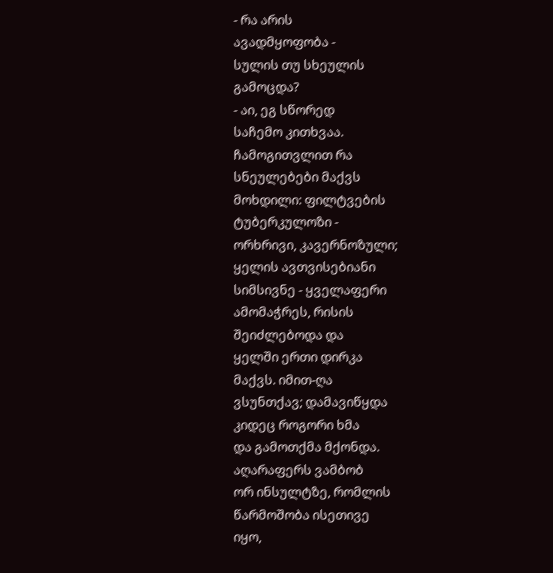- რა არის
ავადმყოფობა -
სულის თუ სხეულის
გამოცდა?
- აი, ეგ სწორედ
საჩემო კითხვაა.
ჩამოგითვლით რა
სნეულებები მაქვს
მოხდილი: ფილტვების
ტუბერკულოზი -
ორხრივი, კავერნოზული;
ყელის ავთვისებიანი
სიმსივნე - ყველაფერი
ამომაჭრეს, რისის
შეიძლებოდა და
ყელში ერთი დირკა
მაქვს. იმით-ღა
ვსუნთქავ; დამავიწყდა
კიდეც როგორი ხმა
და გამოთქმა მქონდა.
აღარაფერს ვამბობ
ორ ინსულტზე, რომლის
წარმოშობა ისეთივე
იყო,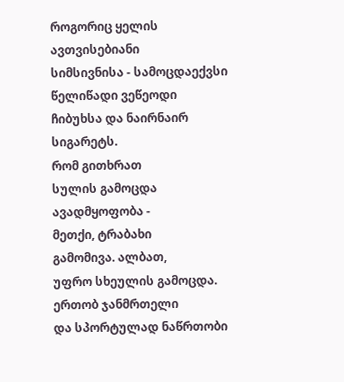როგორიც ყელის
ავთვისებიანი
სიმსივნისა - სამოცდაექვსი
წელიწადი ვეწეოდი
ჩიბუხსა და ნაირნაირ
სიგარეტს.
რომ გითხრათ
სულის გამოცდა
ავადმყოფობა -
მეთქი, ტრაბახი
გამომივა. ალბათ,
უფრო სხეულის გამოცდა.
ერთობ ჯანმრთელი
და სპორტულად ნაწრთობი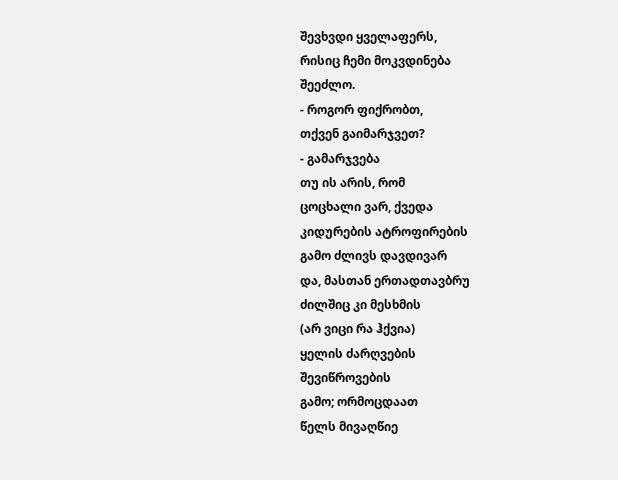შევხვდი ყველაფერს,
რისიც ჩემი მოკვდინება
შეეძლო.
- როგორ ფიქრობთ,
თქვენ გაიმარჯვეთ?
- გამარჯვება
თუ ის არის, რომ
ცოცხალი ვარ, ქვედა
კიდურების ატროფირების
გამო ძლივს დავდივარ
და, მასთან ერთადთავბრუ
ძილშიც კი მესხმის
(არ ვიცი რა ჰქვია)
ყელის ძარღვების
შევიწროვების
გამო; ორმოცდაათ
წელს მივაღწიე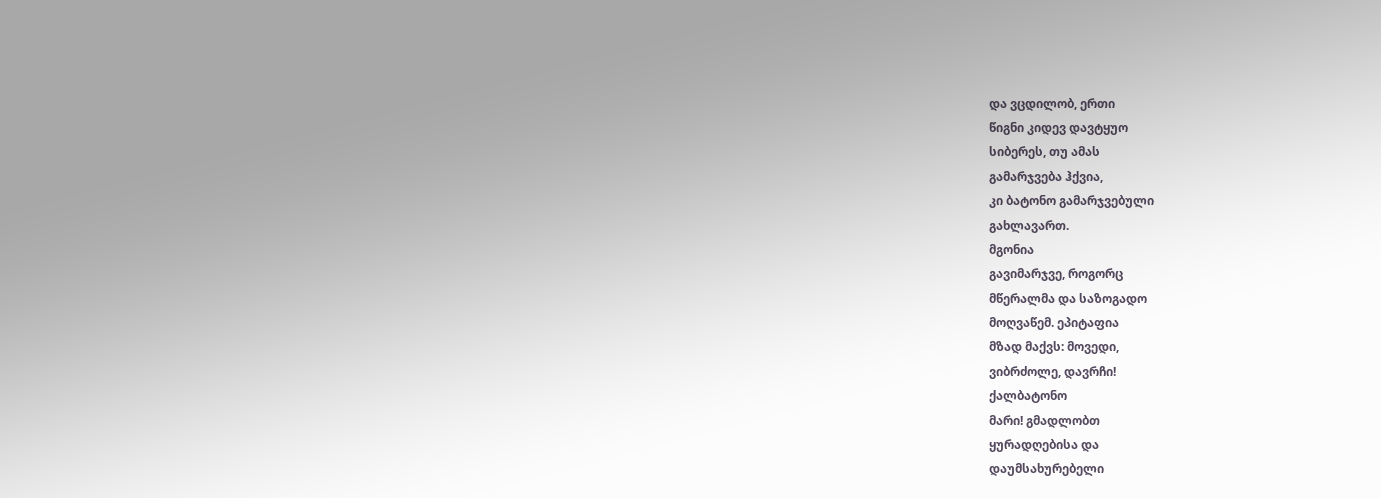და ვცდილობ, ერთი
წიგნი კიდევ დავტყუო
სიბერეს, თუ ამას
გამარჯვება ჰქვია,
კი ბატონო გამარჯვებული
გახლავართ.
მგონია
გავიმარჯვე, როგორც
მწერალმა და საზოგადო
მოღვაწემ. ეპიტაფია
მზად მაქვს: მოვედი,
ვიბრძოლე, დავრჩი!
ქალბატონო
მარი! გმადლობთ
ყურადღებისა და
დაუმსახურებელი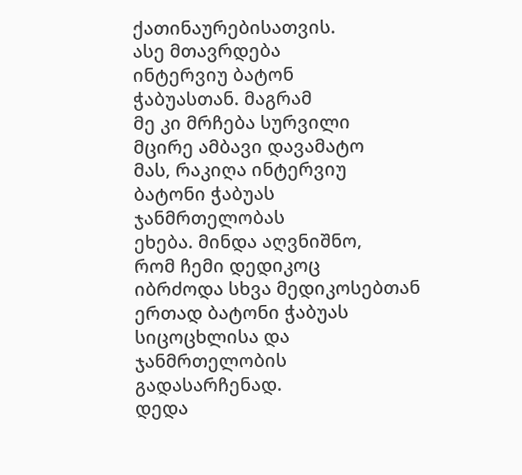ქათინაურებისათვის.
ასე მთავრდება
ინტერვიუ ბატონ
ჭაბუასთან. მაგრამ
მე კი მრჩება სურვილი
მცირე ამბავი დავამატო
მას, რაკიღა ინტერვიუ
ბატონი ჭაბუას
ჯანმრთელობას
ეხება. მინდა აღვნიშნო,
რომ ჩემი დედიკოც
იბრძოდა სხვა მედიკოსებთან
ერთად ბატონი ჭაბუას
სიცოცხლისა და
ჯანმრთელობის
გადასარჩენად.
დედა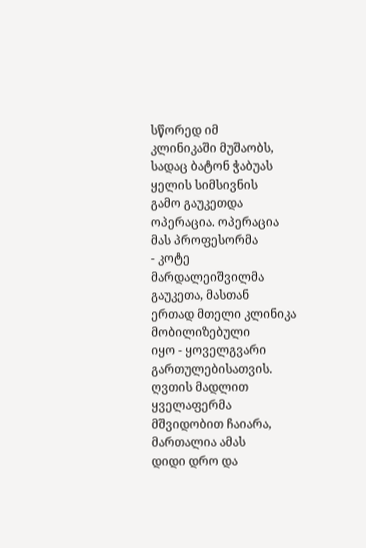სწორედ იმ
კლინიკაში მუშაობს,
სადაც ბატონ ჭაბუას
ყელის სიმსივნის
გამო გაუკეთდა
ოპერაცია. ოპერაცია
მას პროფესორმა
- კოტე მარდალეიშვილმა
გაუკეთა, მასთან
ერთად მთელი კლინიკა
მობილიზებული
იყო - ყოველგვარი
გართულებისათვის.
ღვთის მადლით ყველაფერმა
მშვიდობით ჩაიარა,
მართალია ამას
დიდი დრო და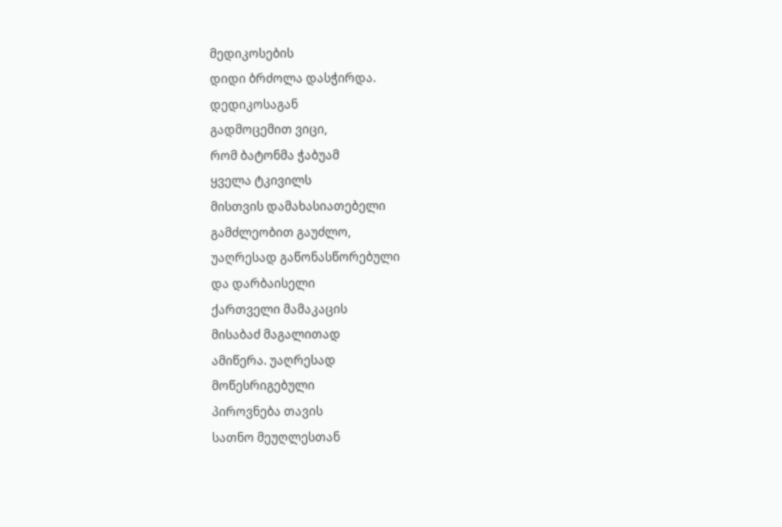მედიკოსების
დიდი ბრძოლა დასჭირდა.
დედიკოსაგან
გადმოცემით ვიცი,
რომ ბატონმა ჭაბუამ
ყველა ტკივილს
მისთვის დამახასიათებელი
გამძლეობით გაუძლო,
უაღრესად გაწონასწორებული
და დარბაისელი
ქართველი მამაკაცის
მისაბაძ მაგალითად
ამიწერა. უაღრესად
მოწესრიგებული
პიროვნება თავის
სათნო მეუღლესთან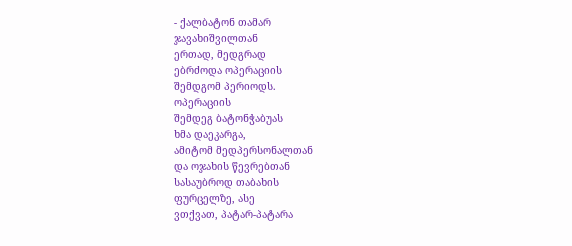- ქალბატონ თამარ
ჯავახიშვილთან
ერთად, მედგრად
ებრძოდა ოპერაციის
შემდგომ პერიოდს.
ოპერაციის
შემდეგ ბატონჭაბუას
ხმა დაეკარგა,
ამიტომ მედპერსონალთან
და ოჯახის წევრებთან
სასაუბროდ თაბახის
ფურცელზე, ასე
ვთქვათ, პატარ-პატარა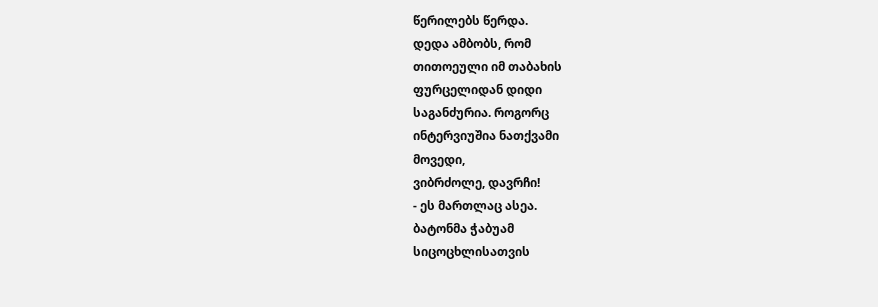წერილებს წერდა.
დედა ამბობს, რომ
თითოეული იმ თაბახის
ფურცელიდან დიდი
საგანძურია. როგორც
ინტერვიუშია ნათქვამი
მოვედი,
ვიბრძოლე, დავრჩი!
- ეს მართლაც ასეა.
ბატონმა ჭაბუამ
სიცოცხლისათვის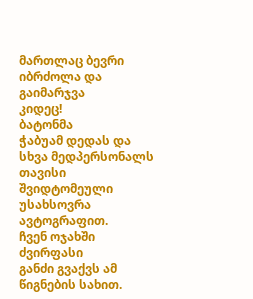მართლაც ბევრი
იბრძოლა და გაიმარჯვა
კიდეც!
ბატონმა
ჭაბუამ დედას და
სხვა მედპერსონალს
თავისი შვიდტომეული
უსახსოვრა ავტოგრაფით.
ჩვენ ოჯახში ძვირფასი
განძი გვაქვს ამ
წიგნების სახით.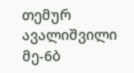თემურ
ავალიშვილი
მე-6ბ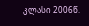კლასი 2006წ.